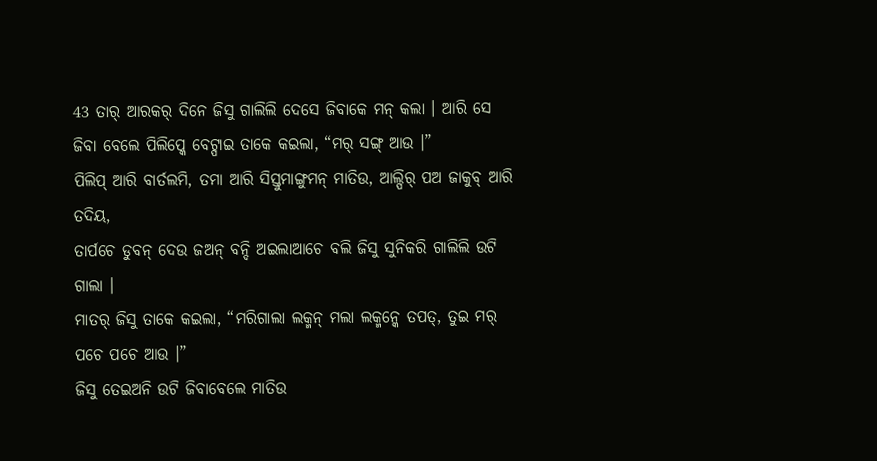43 ତାର୍ ଆରକର୍ ଦିନେ ଜିସୁ ଗାଲିଲି ଦେସେ ଜିବାକେ ମନ୍ କଲା । ଆରି ସେ ଜିବା ବେଲେ ପିଲିପ୍କେ ବେଟ୍ପାଇ ତାକେ କଇଲା, “ମର୍ ସଙ୍ଗ୍ ଆଉ ।”
ପିଲିପ୍ ଆରି ବାର୍ତଲମି, ତମା ଆରି ସିସ୍ତୁମାଙ୍ଗୁମନ୍ ମାତିଉ, ଆଲ୍ପିର୍ ପଅ ଜାକୁବ୍ ଆରି ତଦିୟ,
ତାର୍ପଚେ ଡୁବନ୍ ଦେଉ ଜଅନ୍ ବନ୍ଦି ଅଇଲାଆଚେ ବଲି ଜିସୁ ସୁନିକରି ଗାଲିଲି ଉଟି ଗାଲା ।
ମାତର୍ ଜିସୁ ତାକେ କଇଲା, “ମରିଗାଲା ଲକ୍ମନ୍ ମଲା ଲକ୍ମନ୍କେ ତପତ୍, ତୁଇ ମର୍ ପଚେ ପଚେ ଆଉ ।”
ଜିସୁ ତେଇଅନି ଉଟି ଜିବାବେଲେ ମାତିଉ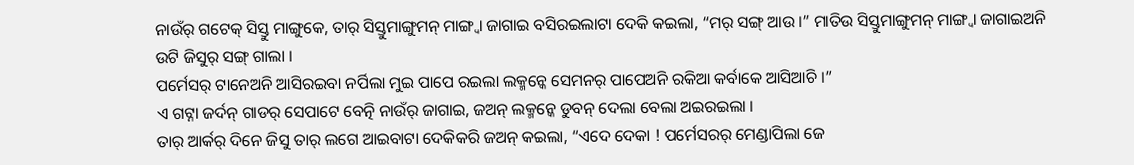ନାଉଁର୍ ଗଟେକ୍ ସିସ୍ତୁ ମାଙ୍ଗୁକେ, ତାର୍ ସିସ୍ତୁମାଙ୍ଗୁମନ୍ ମାଙ୍ଗ୍ବା ଜାଗାଇ ବସିରଇଲାଟା ଦେକି କଇଲା, “ମର୍ ସଙ୍ଗ୍ ଆଉ ।” ମାତିଉ ସିସ୍ତୁମାଙ୍ଗୁମନ୍ ମାଙ୍ଗ୍ବା ଜାଗାଇଅନି ଉଟି ଜିସୁର୍ ସଙ୍ଗ୍ ଗାଲା ।
ପର୍ମେସର୍ ଟାନେଅନି ଆସିରଇବା ନର୍ପିଲା ମୁଇ ପାପେ ରଇଲା ଲକ୍ମନ୍କେ ସେମନର୍ ପାପେଅନି ରକିଆ କର୍ବାକେ ଆସିଆଚି ।”
ଏ ଗଟ୍ନା ଜର୍ଦନ୍ ଗାଡର୍ ସେପାଟେ ବେତ୍ନି ନାଉଁର୍ ଜାଗାଇ, ଜଅନ୍ ଲକ୍ମନ୍କେ ଡୁବନ୍ ଦେଲା ବେଲା ଅଇରଇଲା ।
ତାର୍ ଆର୍କର୍ ଦିନେ ଜିସୁ ତାର୍ ଲଗେ ଆଇବାଟା ଦେକିକରି ଜଅନ୍ କଇଲା, “ଏଦେ ଦେକା ! ପର୍ମେସରର୍ ମେଣ୍ଡାପିଲା ଜେ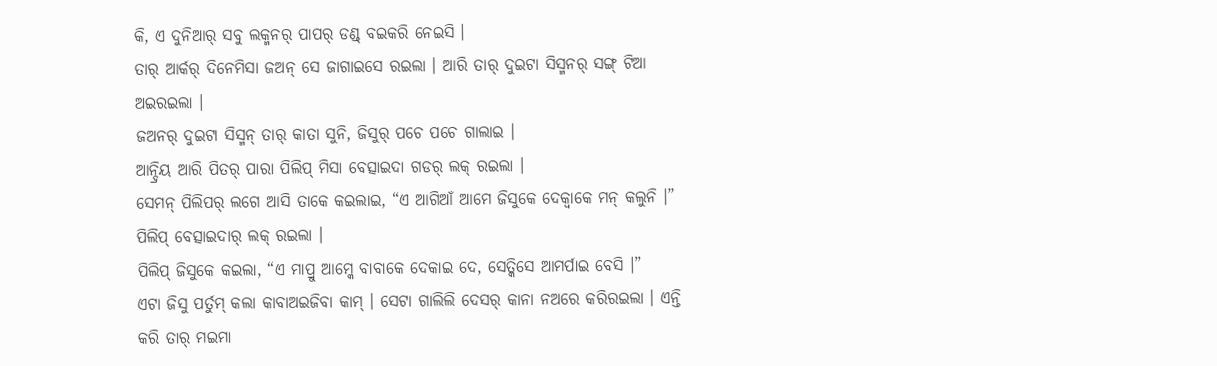କି, ଏ ଦୁନିଆର୍ ସବୁ ଲକ୍ମନର୍ ପାପର୍ ଡଣ୍ଡ୍ ବଇକରି ନେଇସି ।
ତାର୍ ଆର୍କର୍ ଦିନେମିସା ଜଅନ୍ ସେ ଜାଗାଇସେ ରଇଲା । ଆରି ତାର୍ ଦୁଇଟା ସିସ୍ମନର୍ ସଙ୍ଗ୍ ଟିଆ ଅଇରଇଲା ।
ଜଅନର୍ ଦୁଇଟା ସିସ୍ମନ୍ ତାର୍ କାତା ସୁନି, ଜିସୁର୍ ପଚେ ପଚେ ଗାଲାଇ ।
ଆନ୍ଦ୍ରିୟ ଆରି ପିତର୍ ପାରା ପିଲିପ୍ ମିସା ବେତ୍ସାଇଦା ଗଡର୍ ଲକ୍ ରଇଲା ।
ସେମନ୍ ପିଲିପର୍ ଲଗେ ଆସି ତାକେ କଇଲାଇ, “ଏ ଆଗିଆଁ ଆମେ ଜିସୁକେ ଦେକ୍ବାକେ ମନ୍ କଲୁନି ।” ପିଲିପ୍ ବେତ୍ସାଇଦାର୍ ଲକ୍ ରଇଲା ।
ପିଲିପ୍ ଜିସୁକେ କଇଲା, “ଏ ମାପ୍ରୁ ଆମ୍କେ ବାବାକେ ଦେକାଇ ଦେ, ସେତ୍କିସେ ଆମର୍ପାଇ ବେସି ।”
ଏଟା ଜିସୁ ପର୍ତୁମ୍ କଲା କାବାଅଇଜିବା କାମ୍ । ସେଟା ଗାଲିଲି ଦେସର୍ କାନା ନଅରେ କରିରଇଲା । ଏନ୍ତି କରି ତାର୍ ମଇମା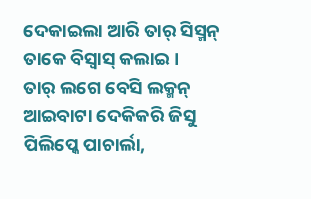ଦେକାଇଲା ଆରି ତାର୍ ସିସ୍ମନ୍ ତାକେ ବିସ୍ବାସ୍ କଲାଇ ।
ତାର୍ ଲଗେ ବେସି ଲକ୍ମନ୍ ଆଇବାଟା ଦେକିକରି ଜିସୁ ପିଲିପ୍କେ ପାଚାର୍ଲା,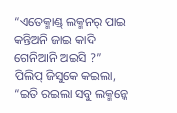“ଏତେକ୍ମାଣ୍ଡ୍ ଲକ୍ମନର୍ ପାଇ କନ୍ତିଅନି ଜାଇ କାଦି ଗେନିଆନି ଅଇସି ?”
ପିଲିପ୍ ଜିସୁକେ କଇଲା, “ଇତି ରଇଲା ସବୁ ଲକ୍ମନ୍କେ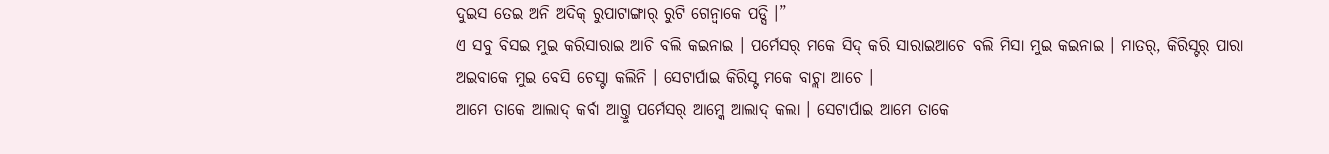ଦୁଇସ ତେଇ ଅନି ଅଦିକ୍ ରୁପାଟାଙ୍ଗାର୍ ରୁଟି ଗେନ୍ବାକେ ପଡ୍ସି ।”
ଏ ସବୁ ବିସଇ ମୁଇ କରିସାରାଇ ଆଚି ବଲି କଇନାଇ । ପର୍ମେସର୍ ମକେ ସିଦ୍ କରି ସାରାଇଆଚେ ବଲି ମିସା ମୁଇ କଇନାଇ । ମାତର୍, କିରିସ୍ଟର୍ ପାରା ଅଇବାକେ ମୁଇ ବେସି ଚେସ୍ଟା କଲିନି । ସେଟାର୍ପାଇ କିରିସ୍ଟ ମକେ ବାଚ୍ଲା ଆଚେ ।
ଆମେ ତାକେ ଆଲାଦ୍ କର୍ବା ଆଗ୍ତୁ ପର୍ମେସର୍ ଆମ୍କେ ଆଲାଦ୍ କଲା । ସେଟାର୍ପାଇ ଆମେ ତାକେ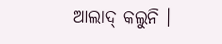ଆଲାଦ୍ କଲୁନି ।